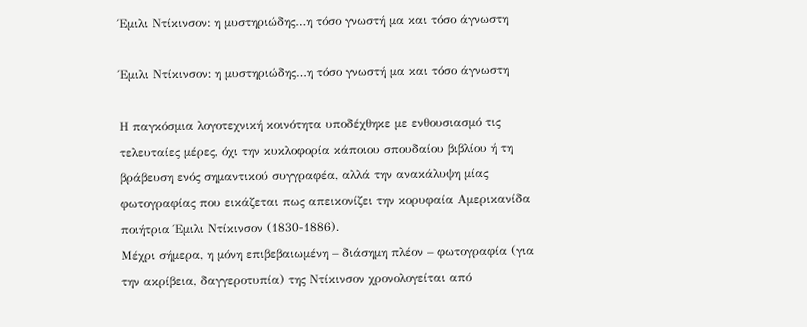Έμιλι Ντίκινσον: η μυστηριώδης…η τόσο γνωστή μα και τόσο άγνωστη

Έμιλι Ντίκινσον: η μυστηριώδης…η τόσο γνωστή μα και τόσο άγνωστη

Η παγκόσμια λογοτεχνική κοινότητα υποδέχθηκε με ενθουσιασμό τις τελευταίες μέρες, όχι την κυκλοφορία κάποιου σπουδαίου βιβλίου ή τη βράβευση ενός σημαντικού συγγραφέα, αλλά την ανακάλυψη μίας φωτογραφίας που εικάζεται πως απεικονίζει την κορυφαία Αμερικανίδα ποιήτρια Έμιλι Ντίκινσον (1830-1886).
Μέχρι σήμερα, η μόνη επιβεβαιωμένη – διάσημη πλέον – φωτογραφία (για την ακρίβεια, δαγγεροτυπία) της Ντίκινσον χρονολογείται από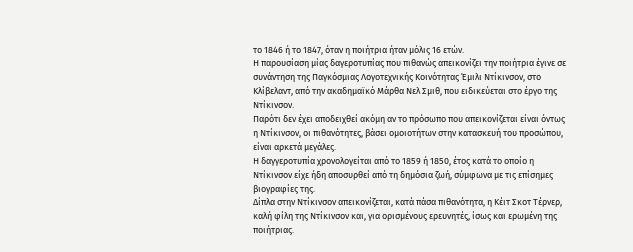το 1846 ή το 1847, όταν η ποιήτρια ήταν μόλις 16 ετών.
Η παρουσίαση μίας δαγεροτυπίας που πιθανώς απεικονίζει την ποιήτρια έγινε σε συνάντηση της Παγκόσμιας Λογοτεχνικής Κοινότητας Έμιλι Ντίκινσον, στο Κλίβελαντ, από την ακαδημαϊκό Μάρθα Νελ Σμιθ, που ειδικεύεται στο έργο της Ντίκινσον.
Παρότι δεν έχει αποδειχθεί ακόμη αν το πρόσωπο που απεικονίζεται είναι όντως η Ντίκινσον, οι πιθανότητες, βάσει ομοιοτήτων στην κατασκευή του προσώπου, είναι αρκετά μεγάλες.
Η δαγγεροτυπία χρονολογείται από το 1859 ή 1850, έτος κατά το οποίο η Ντίκινσον είχε ήδη αποσυρθεί από τη δημόσια ζωή, σύμφωνα με τις επίσημες βιογραφίες της.
Δίπλα στην Ντίκινσον απεικονίζεται, κατά πάσα πιθανότητα, η Κέιτ Σκοτ Τέρνερ, καλή φίλη της Ντίκινσον και, για ορισμένους ερευνητές, ίσως και ερωμένη της ποιήτριας.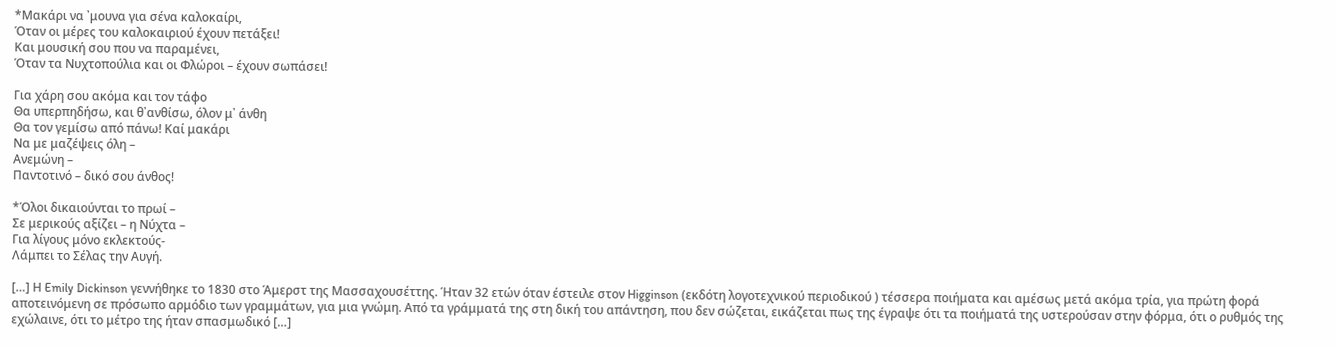*Μακάρι να ᾽μουνα για σένα καλοκαίρι,
Όταν οι μέρες του καλοκαιριού έχουν πετάξει!
Και μουσική σου που να παραμένει,
Όταν τα Νυχτοπούλια και οι Φλώροι – έχουν σωπάσει!

Για χάρη σου ακόμα και τον τάφο
Θα υπερπηδήσω, και θ᾽ανθίσω, όλον μ᾽ άνθη
Θα τον γεμίσω από πάνω! Καί μακάρι
Να με μαζέψεις όλη –
Aνεμώνη –
Παντοτινό – δικό σου άνθος!

*Όλοι δικαιούνται το πρωί –
Σε μερικούς αξίζει – η Νύχτα –
Για λίγους μόνο εκλεκτoύς-
Λάμπει το Σέλας την Αυγή.

[…] Η Emily Dickinson γεννήθηκε το 1830 στο Άμερστ της Μασσαχουσέττης. Ήταν 32 ετών όταν έστειλε στον Higginson (εκδότη λογοτεχνικού περιοδικού ) τέσσερα ποιήματα και αμέσως μετά ακόμα τρία, για πρώτη φορά αποτεινόμενη σε πρόσωπο αρμόδιο των γραμμάτων, για μια γνώμη. Από τα γράμματά της στη δική του απάντηση, που δεν σώζεται, εικάζεται πως της έγραψε ότι τα ποιήματά της υστερούσαν στην φόρμα, ότι ο ρυθμός της εχώλαινε, ότι το μέτρο της ήταν σπασμωδικό […]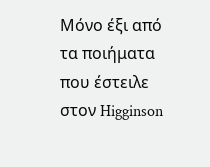Μόνο έξι από τα ποιήματα που έστειλε στον Higginson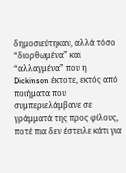δημοσιεύτηκαν, αλλά τόσο “διορθωμένα” και “αλλαγμένα” που η Dickinson έκτοτε, εκτός από ποιήματα που συμπεριελάμβανε σε γράμματά της προς φίλους, ποτέ πια δεν έστειλε κάτι για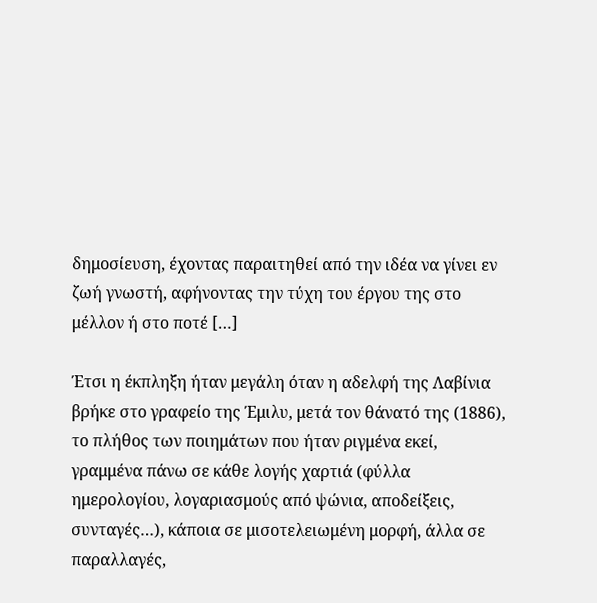δημοσίευση, έχοντας παραιτηθεί από την ιδέα να γίνει εν ζωή γνωστή, αφήνοντας την τύχη του έργου της στο μέλλον ή στο ποτέ […]

Έτσι η έκπληξη ήταν μεγάλη όταν η αδελφή της Λαβίνια βρήκε στο γραφείο της Έμιλυ, μετά τον θάνατό της (1886), το πλήθος των ποιημάτων που ήταν ριγμένα εκεί, γραμμένα πάνω σε κάθε λογής χαρτιά (φύλλα ημερολογίου, λογαριασμούς από ψώνια, αποδείξεις, συνταγές…), κάποια σε μισοτελειωμένη μορφή, άλλα σε παραλλαγές,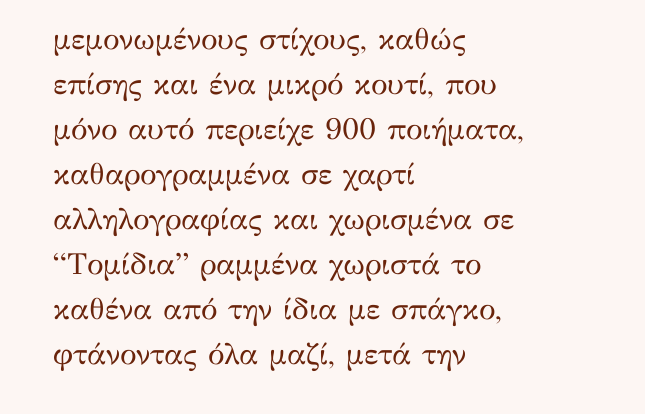μεμονωμένους στίχους, καθώς επίσης και ένα μικρό κουτί, που μόνο αυτό περιείχε 900 ποιήματα, καθαρογραμμένα σε χαρτί αλληλογραφίας και χωρισμένα σε “Τομίδια” ραμμένα χωριστά το καθένα από την ίδια με σπάγκο, φτάνοντας όλα μαζί, μετά την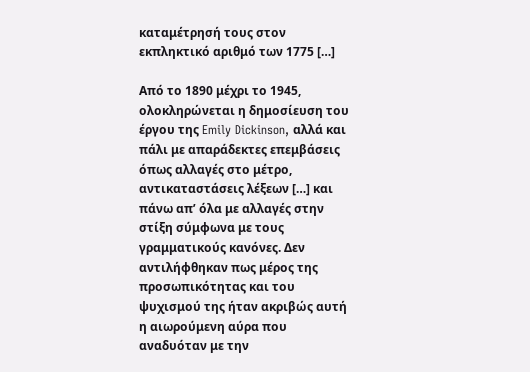καταμέτρησή τους στον εκπληκτικό αριθμό των 1775 […]

Από το 1890 μέχρι το 1945, ολοκληρώνεται η δημοσίευση του έργου της Emily Dickinson, αλλά και πάλι με απαράδεκτες επεμβάσεις όπως αλλαγές στο μέτρο, αντικαταστάσεις λέξεων […] και πάνω απ’ όλα με αλλαγές στην στίξη σύμφωνα με τους γραμματικούς κανόνες. Δεν αντιλήφθηκαν πως μέρος της προσωπικότητας και του ψυχισμού της ήταν ακριβώς αυτή η αιωρούμενη αύρα που αναδυόταν με την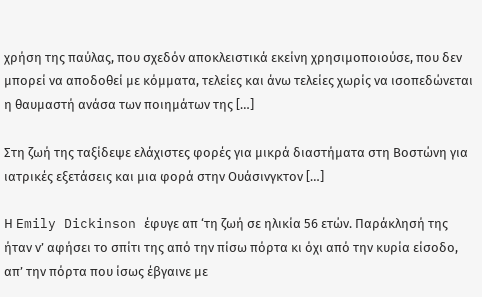χρήση της παύλας, που σχεδόν αποκλειστικά εκείνη χρησιμοποιούσε, που δεν μπορεί να αποδοθεί με κόμματα, τελείες και άνω τελείες χωρίς να ισοπεδώνεται η θαυμαστή ανάσα των ποιημάτων της […]

Στη ζωή της ταξίδεψε ελάχιστες φορές για μικρά διαστήματα στη Βοστώνη για ιατρικές εξετάσεις και μια φορά στην Ουάσινγκτον […]

Η Emily Dickinson έφυγε απ ‘τη ζωή σε ηλικία 56 ετών. Παράκλησή της ήταν ν’ αφήσει το σπίτι της από την πίσω πόρτα κι όχι από την κυρία είσοδο, απ’ την πόρτα που ίσως έβγαινε με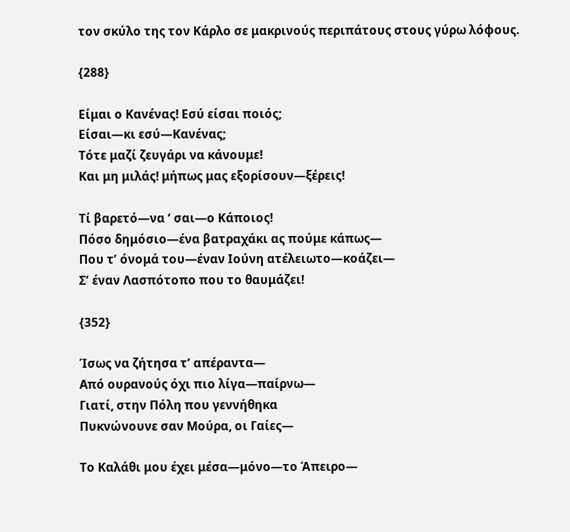τον σκύλο της τον Κάρλο σε μακρινούς περιπάτους στους γύρω λόφους.

{288}

Είμαι ο Κανένας! Εσύ είσαι ποιός;
Είσαι—κι εσύ—Κανένας;
Τότε μαζί ζευγάρι να κάνουμε!
Και μη μιλάς! μήπως μας εξορίσουν—ξέρεις!

Τί βαρετό—να ‘ σαι—ο Κάποιος!
Πόσο δημόσιο—ένα βατραχάκι ας πούμε κάπως—
Που τ’ όνομά του—έναν Ιούνη ατέλειωτο—κοάζει—
Σ’ έναν Λασπότοπο που το θαυμάζει!

{352}

Ίσως να ζήτησα τ’ απέραντα—
Από ουρανούς όχι πιο λίγα—παίρνω—
Γιατί, στην Πόλη που γεννήθηκα
Πυκνώνουνε σαν Μούρα, οι Γαίες—

Το Καλάθι μου έχει μέσα—μόνο—το Άπειρο—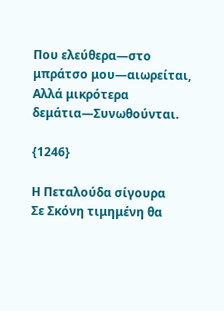Που ελεύθερα—στο μπράτσο μου—αιωρείται,
Αλλά μικρότερα δεμάτια—Συνωθούνται.

{1246}

Η Πεταλούδα σίγουρα
Σε Σκόνη τιμημένη θα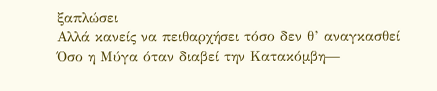ξαπλώσει
Αλλά κανείς να πειθαρχήσει τόσο δεν θ’ αναγκασθεί
Όσο η Μύγα όταν διαβεί την Κατακόμβη—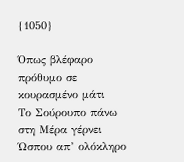{1050}

Όπως βλέφαρο πρόθυμο σε κουρασμένο μάτι
Το Σούρουπο πάνω στη Μέρα γέρνει
Ώσπου απ’ ολόκληρο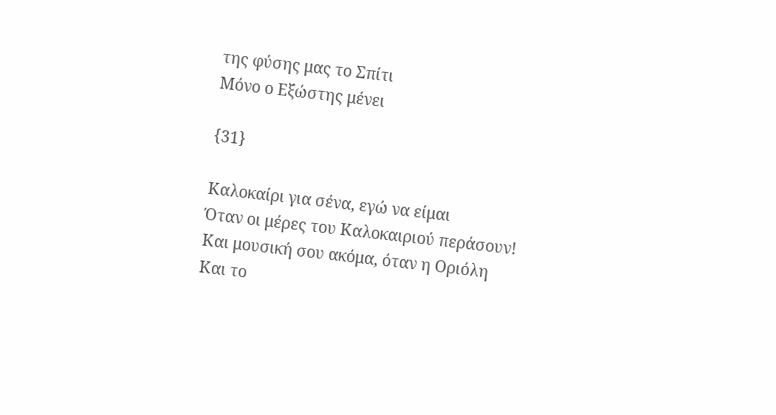της φύσης μας το Σπίτι
Μόνο ο Εξώστης μένει

{31}

Καλοκαίρι για σένα, εγώ να είμαι
Όταν οι μέρες του Καλοκαιριού περάσουν!
Και μουσική σου ακόμα, όταν η Οριόλη
Και το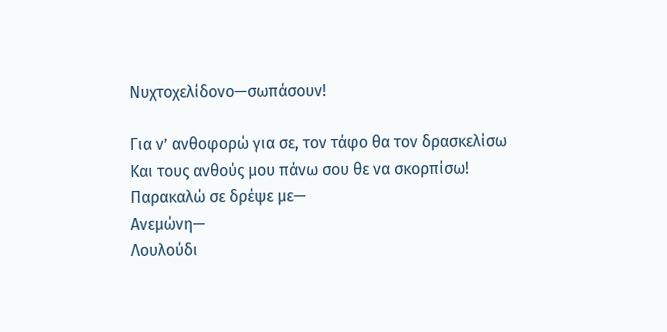Νυχτοχελίδονο—σωπάσουν!

Για ν’ ανθοφορώ για σε, τον τάφο θα τον δρασκελίσω
Και τους ανθούς μου πάνω σου θε να σκορπίσω!
Παρακαλώ σε δρέψε με—
Ανεμώνη—
Λουλούδι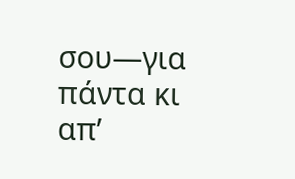σου—για πάντα κι απ’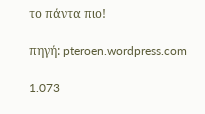το πάντα πιο!

πηγή: pteroen.wordpress.com

1.073